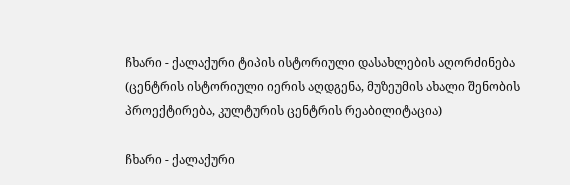ჩხარი - ქალაქური ტიპის ისტორიული დასახლების აღორძინება (ცენტრის ისტორიული იერის აღდგენა, მუზეუმის ახალი შენობის პროექტირება, კულტურის ცენტრის რეაბილიტაცია)

ჩხარი - ქალაქური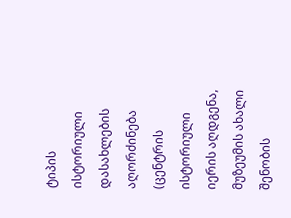ტიპის ისტორიული დასახლების აღორძინება (ცენტრის ისტორიული იერის აღდგენა, მუზეუმის ახალი შენობის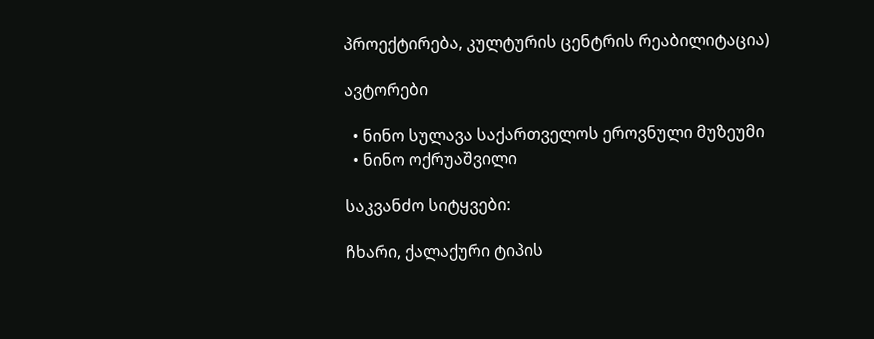პროექტირება, კულტურის ცენტრის რეაბილიტაცია)

ავტორები

  • ნინო სულავა საქართველოს ეროვნული მუზეუმი
  • ნინო ოქრუაშვილი

საკვანძო სიტყვები:

ჩხარი, ქალაქური ტიპის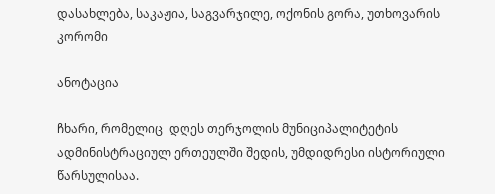დასახლება, საკაჟია, საგვარჯილე, ოქონის გორა, უთხოვარის კორომი

ანოტაცია

ჩხარი, რომელიც  დღეს თერჯოლის მუნიციპალიტეტის ადმინისტრაციულ ერთეულში შედის, უმდიდრესი ისტორიული წარსულისაა.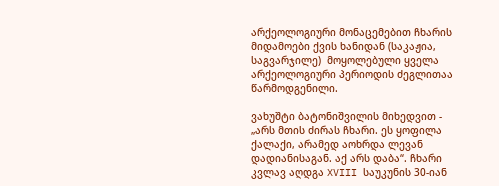არქეოლოგიური მონაცემებით ჩხარის მიდამოები ქვის ხანიდან (საკაჟია, საგვარჯილე)  მოყოლებული ყველა არქეოლოგიური პერიოდის ძეგლითაა წარმოდგენილი.

ვახუშტი ბატონიშვილის მიხედვით - „არს მთის ძირას ჩხარი. ეს ყოფილა ქალაქი, არამედ აოხრდა ლევან დადიანისაგან. აქ არს დაბა“. ჩხარი კვლავ აღდგა XVIII საუკუნის 30-იან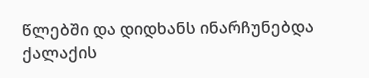წლებში და დიდხანს ინარჩუნებდა ქალაქის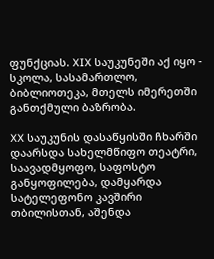ფუნქციას. XIX საუკუნეში აქ იყო - სკოლა, სასამართლო, ბიბლიოთეკა, მთელს იმერეთში განთქმული ბაზრობა.

XX საუკუნის დასაწყისში ჩხარში დაარსდა სახელმწიფო თეატრი, საავადმყოფო, საფოსტო განყოფილება, დამყარდა სატელეფონო კავშირი თბილისთან, აშენდა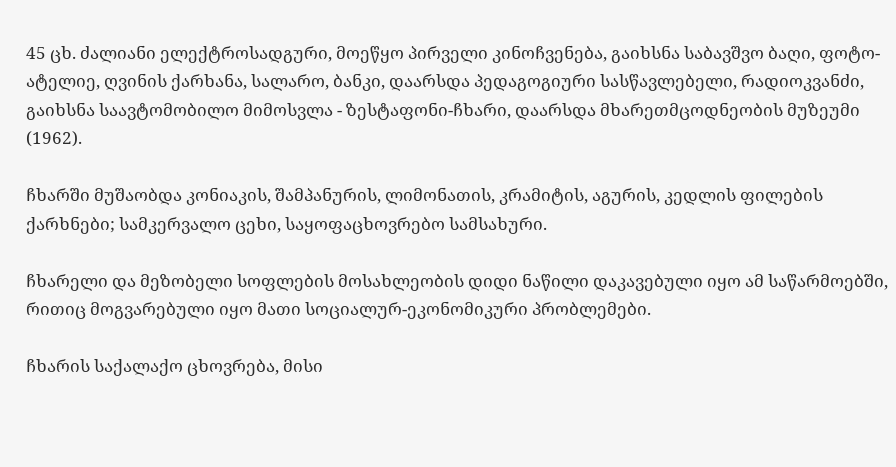45 ცხ. ძალიანი ელექტროსადგური, მოეწყო პირველი კინოჩვენება, გაიხსნა საბავშვო ბაღი, ფოტო-ატელიე, ღვინის ქარხანა, სალარო, ბანკი, დაარსდა პედაგოგიური სასწავლებელი, რადიოკვანძი, გაიხსნა საავტომობილო მიმოსვლა - ზესტაფონი-ჩხარი, დაარსდა მხარეთმცოდნეობის მუზეუმი (1962).

ჩხარში მუშაობდა კონიაკის, შამპანურის, ლიმონათის, კრამიტის, აგურის, კედლის ფილების ქარხნები; სამკერვალო ცეხი, საყოფაცხოვრებო სამსახური.

ჩხარელი და მეზობელი სოფლების მოსახლეობის დიდი ნაწილი დაკავებული იყო ამ საწარმოებში, რითიც მოგვარებული იყო მათი სოციალურ-ეკონომიკური პრობლემები.

ჩხარის საქალაქო ცხოვრება, მისი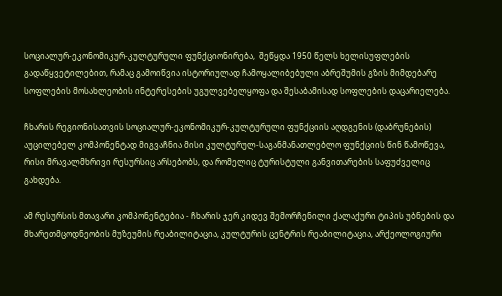სოციალურ-ეკონომიკურ-კულტურული ფუნქციონირება,  შეწყდა 1950 წელს ხელისუფლების გადაწყვეტილებით, რამაც გამოიწვია ისტორიულად ჩამოყალიბებული აბრეშუმის გზის მიმდებარე სოფლების მოსახლეობის ინტერესების უგულვებელყოფა და შესაბამისად სოფლების დაცარიელება.

ჩხარის რეგიონისათვის სოციალურ-ეკონომიკურ-კულტურული ფუნქციის აღდგენის (დაბრუნების) აუცილებელ კომპონენტად მიგვაჩნია მისი კულტურულ-საგანმანათლებლო ფუნქციის წინ წამოწევა, რისი მრავალმხრივი რესურსიც არსებობს, და რომელიც ტურისტული განვითარების საფუძველიც გახდება.

ამ რესურსის მთავარი კომპონენტებია - ჩხარის ჯერ კიდევ შემორჩენილი ქალაქური ტიპის უბნების და მხარეთმცოდნეობის მუზეუმის რეაბილიტაცია, კულტურის ცენტრის რეაბილიტაცია, არქეოლოგიური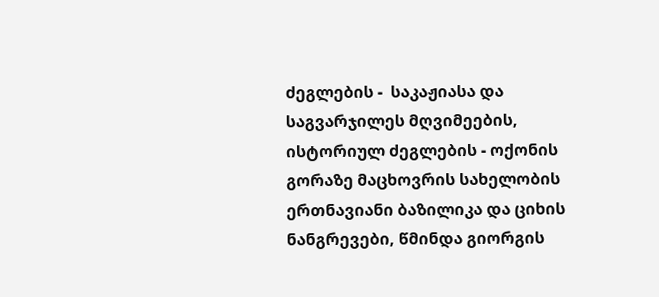ძეგლების -  საკაჟიასა და საგვარჯილეს მღვიმეების, ისტორიულ ძეგლების - ოქონის გორაზე მაცხოვრის სახელობის ერთნავიანი ბაზილიკა და ციხის ნანგრევები, წმინდა გიორგის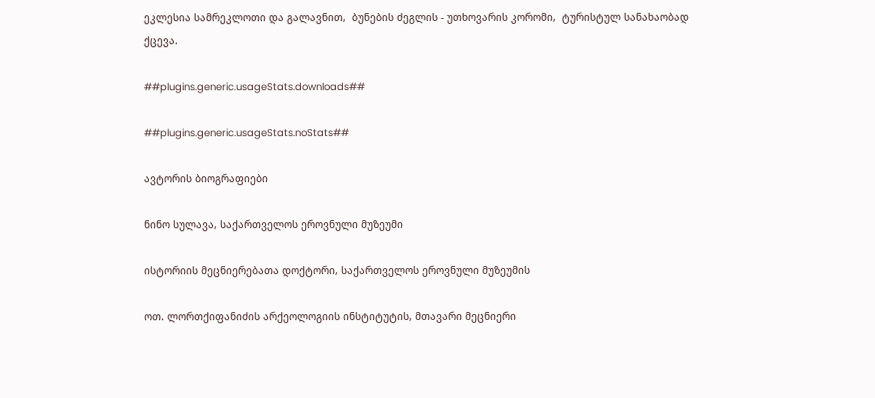ეკლესია სამრეკლოთი და გალავნით,  ბუნების ძეგლის - უთხოვარის კორომი,  ტურისტულ სანახაობად ქცევა.

##plugins.generic.usageStats.downloads##

##plugins.generic.usageStats.noStats##

ავტორის ბიოგრაფიები

ნინო სულავა, საქართველოს ეროვნული მუზეუმი

ისტორიის მეცნიერებათა დოქტორი, საქართველოს ეროვნული მუზეუმის

ოთ. ლორთქიფანიძის არქეოლოგიის ინსტიტუტის, მთავარი მეცნიერი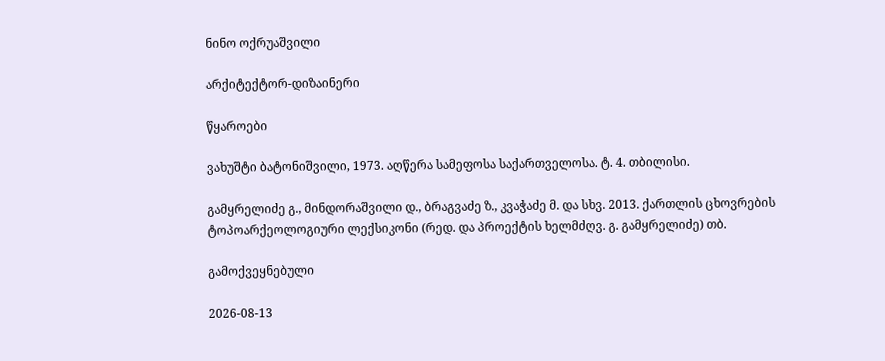ნინო ოქრუაშვილი

არქიტექტორ-დიზაინერი

წყაროები

ვახუშტი ბატონიშვილი, 1973. აღწერა სამეფოსა საქართველოსა. ტ. 4. თბილისი.

გამყრელიძე გ., მინდორაშვილი დ., ბრაგვაძე ზ., კვაჭაძე მ. და სხვ. 2013. ქართლის ცხოვრების ტოპოარქეოლოგიური ლექსიკონი (რედ. და პროექტის ხელმძღვ. გ. გამყრელიძე) თბ.

გამოქვეყნებული

2026-08-13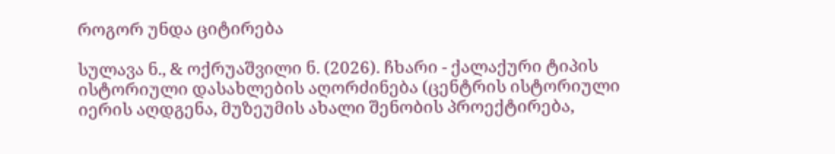როგორ უნდა ციტირება

სულავა ნ., & ოქრუაშვილი ნ. (2026). ჩხარი - ქალაქური ტიპის ისტორიული დასახლების აღორძინება (ცენტრის ისტორიული იერის აღდგენა, მუზეუმის ახალი შენობის პროექტირება,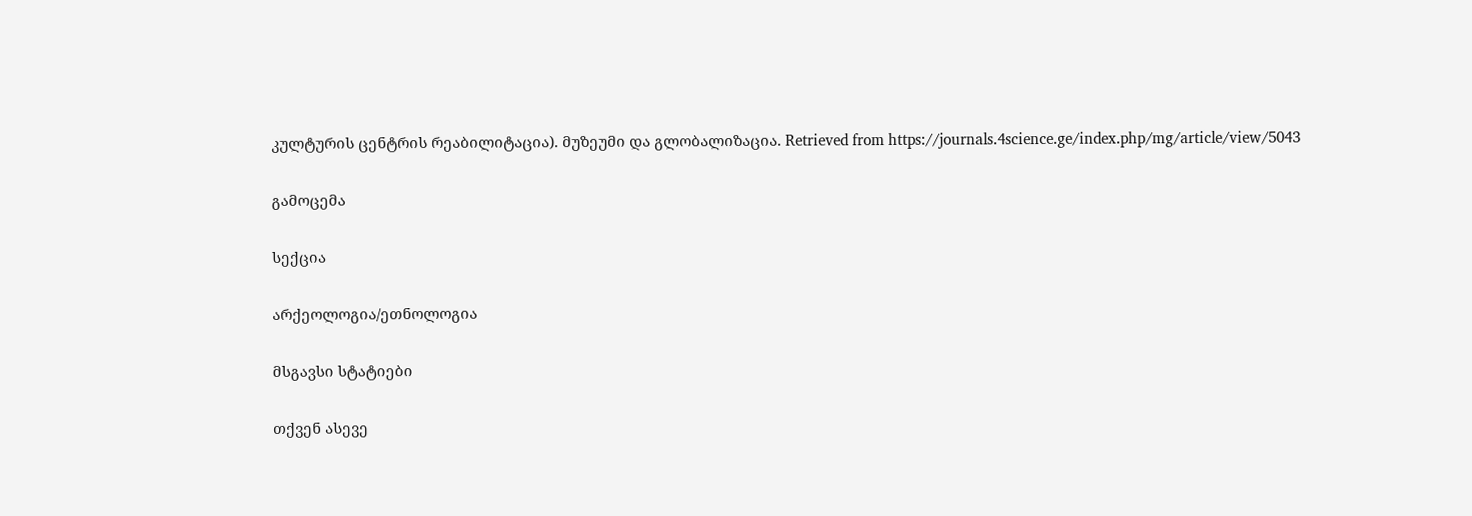კულტურის ცენტრის რეაბილიტაცია). მუზეუმი და გლობალიზაცია. Retrieved from https://journals.4science.ge/index.php/mg/article/view/5043

გამოცემა

სექცია

არქეოლოგია/ეთნოლოგია

მსგავსი სტატიები

თქვენ ასევე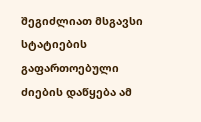შეგიძლიათ მსგავსი სტატიების გაფართოებული ძიების დაწყება ამ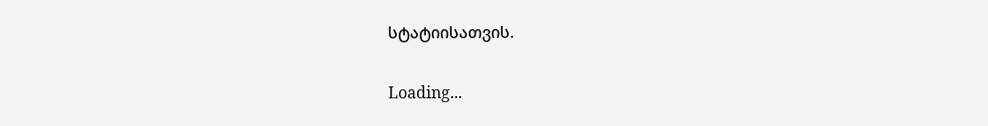სტატიისათვის.

Loading...